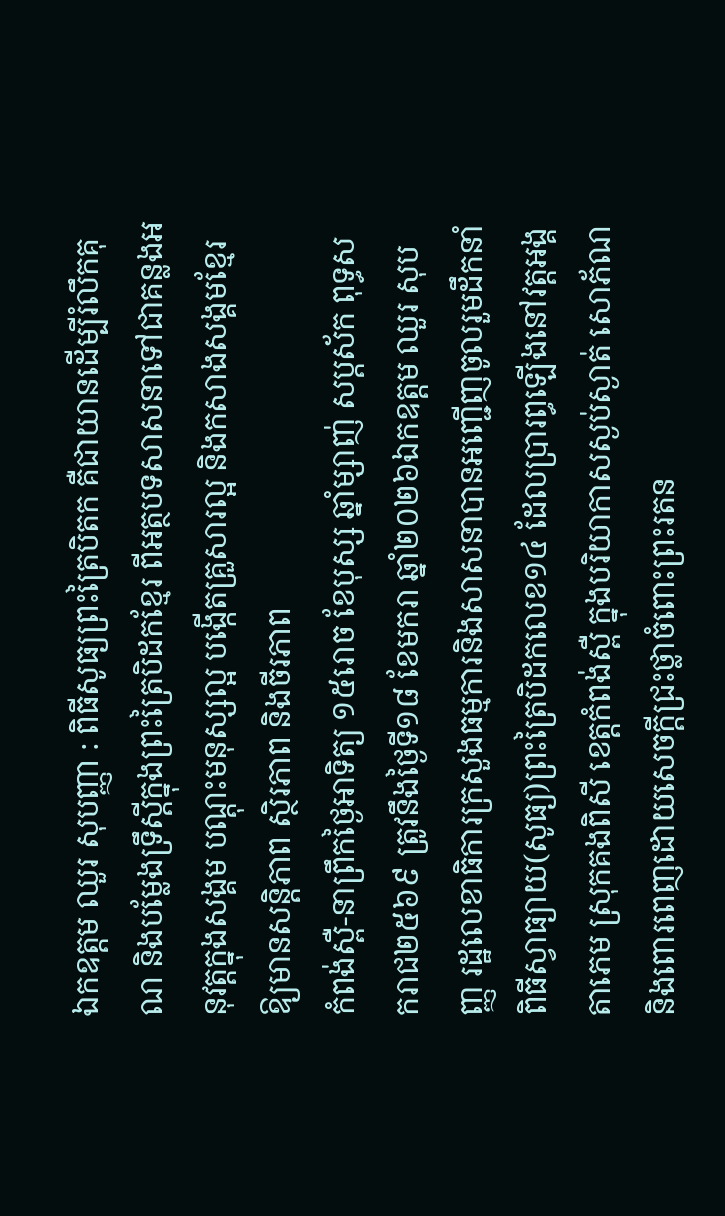ឯកឧត្តម ឈួរ សុបញ្ញា : ពិធីសូធ្យព្រះត្រៃបិតក គឺជាយានដើម្បីរំលឹកគុណ និងបម្លែងទ្រឹស្តីក្នុងព្រះត្រៃបិដកខ្មែរ ពីអត្ថបទសាសនាទៅជាគន្លងអនុវត្តក្នុងសង្គម បណ្តុះមនុស្សល្អ បង្កើតគ្រួសារល្អ និងកសាងសង្គមខ្មែរ ឱ្យមានសន្តិភាព ស្ថិរភាព និងចីរភាព
កំពង់ស្ពឺ-នាព្រឹកថ្ងៃអាទិត្យ ១៥រោច ខែបុស្ស ឆ្នាំម្សាញ់ សប្តស័ក ពុទ្ធសករាជ២៥៦៩ ត្រូវនឹងថ្ងៃទី១៨ ខែមករា ឆ្នាំ២០២៦ឯកឧត្តម ឈួរ សុបញ្ញ រដ្ឋលេខាធិការក្រសួងធម្មការនិងសាសនាបានអញ្ជើញចូលរួមដឹកនាំពិធីស្វាធ្យាយ(សូធ្យ)ព្រះត្រៃបិដកលេខ១៤ ដែលប្រារព្ធឡើងនៅវត្តអង្គតាភេម ស្រុកគងពិសី ខេត្តកំពង់ស្ពឺ ក្នុងបរិយាកាសស្ងប់ស្ងាត់ សោភ័ណ និងពោរពេញដោយសេចក្តីជ្រះថ្លាចំពោះព្រះរតន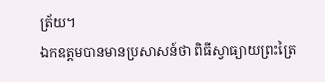ត្រ័យ។
ឯកឧត្តមបានមានប្រសាសន៍ថា ពិធីស្វាធ្យាយព្រះត្រៃ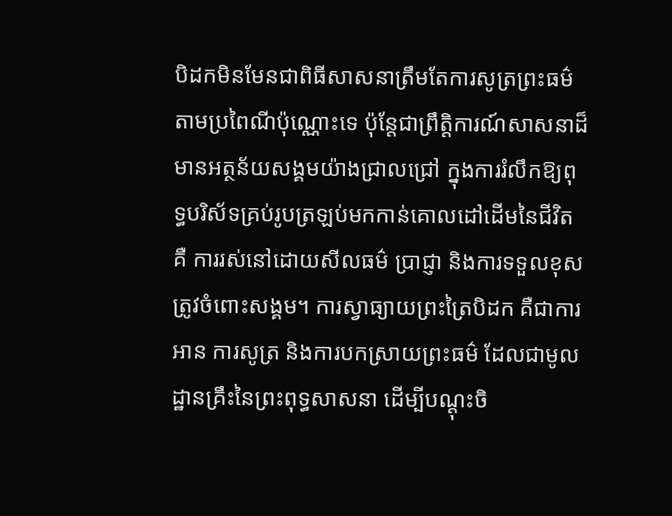បិដកមិនមែនជាពិធីសាសនាត្រឹមតែការសូត្រព្រះធម៌តាមប្រពៃណីប៉ុណ្ណោះទេ ប៉ុន្តែជាព្រឹត្តិការណ៍សាសនាដ៏មានអត្ថន័យសង្គមយ៉ាងជ្រាលជ្រៅ ក្នុងការរំលឹកឱ្យពុទ្ធបរិស័ទគ្រប់រូបត្រឡប់មកកាន់គោលដៅដើមនៃជីវិត គឺ ការរស់នៅដោយសីលធម៌ ប្រាជ្ញា និងការទទួលខុសត្រូវចំពោះសង្គម។ ការស្វាធ្យាយព្រះត្រៃបិដក គឺជាការអាន ការសូត្រ និងការបកស្រាយព្រះធម៌ ដែលជាមូលដ្ឋានគ្រឹះនៃព្រះពុទ្ធសាសនា ដើម្បីបណ្តុះចិ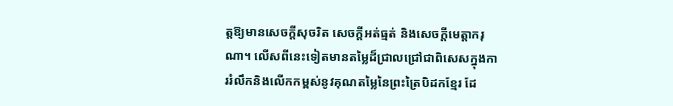ត្តឱ្យមានសេចក្តីសុចរិត សេចក្តីអត់ធ្មត់ និងសេចក្តីមេត្តាករុណា។ លើសពីនេះទៀតមានតម្លៃដ៏ជ្រាលជ្រៅជាពិសេសក្នុងការរំលឹកនិងលើកកម្ពស់នូវគុណតម្លៃនៃព្រះត្រៃបិដកខ្មែរ ដែ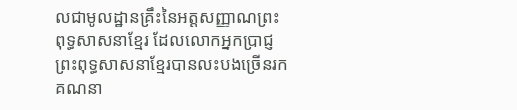លជាមូលដ្ឋានគ្រឹះនៃអត្តសញ្ញាណព្រះពុទ្ធសាសនាខ្មែរ ដែលលោកអ្នកប្រាជ្ញព្រះពុទ្ធសាសនាខ្មែរបានលះបងច្រើនរកគណនា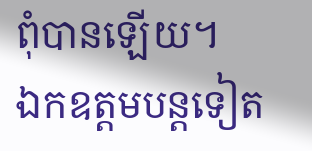ពុំបានឡើយ។
ឯកឧត្តមបន្តទៀត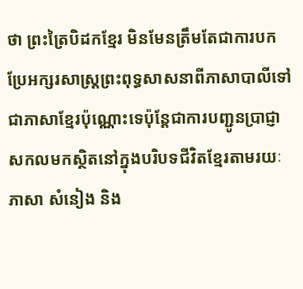ថា ព្រះត្រៃបិដកខ្មែរ មិនមែនត្រឹមតែជាការបកប្រែអក្សរសាស្ត្រព្រះពុទ្ធសាសនាពីភាសាបាលីទៅជាភាសាខ្មែរប៉ុណ្ណោះទេប៉ុន្តែជាការបញ្ជូនប្រាជ្ញាសកលមកស្ថិតនៅក្នុងបរិបទជីវិតខ្មែរតាមរយៈភាសា សំនៀង និង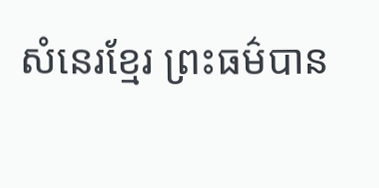សំនេរខ្មែរ ព្រះធម៌បាន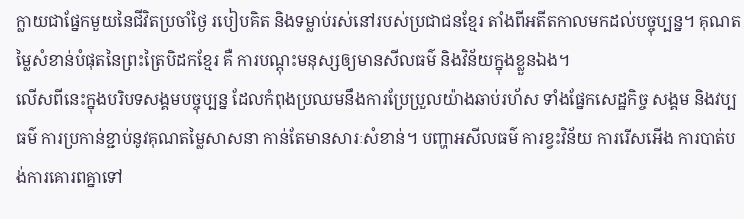ក្លាយជាផ្នែកមួយនៃជីវិតប្រចាំថ្ងៃ របៀបគិត និងទម្លាប់រស់នៅរបស់ប្រជាជនខ្មែរ តាំងពីអតីតកាលមកដល់បច្ចុប្បន្ន។ គុណតម្លៃសំខាន់បំផុតនៃព្រះត្រៃបិដកខ្មែរ គឺ ការបណ្តុះមនុស្សឲ្យមានសីលធម៌ និងវិន័យក្នុងខ្លួនឯង។
លើសពីនេះក្នុងបរិបទសង្គមបច្ចុប្បន្ន ដែលកំពុងប្រឈមនឹងការប្រែប្រួលយ៉ាងឆាប់រហ័ស ទាំងផ្នែកសេដ្ឋកិច្ច សង្គម និងវប្បធម៌ ការប្រកាន់ខ្ជាប់នូវគុណតម្លៃសាសនា កាន់តែមានសារៈសំខាន់។ បញ្ហាអសីលធម៌ ការខ្វះវិន័យ ការរើសអើង ការបាត់បង់ការគោរពគ្នាទៅ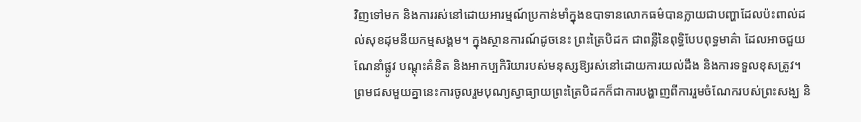វិញទៅមក និងការរស់នៅដោយអារម្មណ៍ប្រកាន់មាំក្នុងឧបាទានលោកធម៌បានក្លាយជាបញ្ហាដែលប៉ះពាល់ដល់សុខដុមនីយកម្មសង្គម។ ក្នុងស្ថានការណ៍ដូចនេះ ព្រះត្រៃបិដក ជាពន្លឺនៃពុទ្ធិបែបពុទ្ធមាគ៌ា ដែលអាចជួយណែនាំផ្លូវ បណ្តុះគំនិត និងអាកប្បកិរិយារបស់មនុស្សឱ្យរស់នៅដោយការយល់ដឹង និងការទទួលខុសត្រូវ។
ព្រមជសមួយគ្នានេះការចូលរួមបុណ្យស្វាធ្យាយព្រះត្រៃបិដកក៏ជាការបង្ហាញពីការរួមចំណែករបស់ព្រះសង្ឃ និ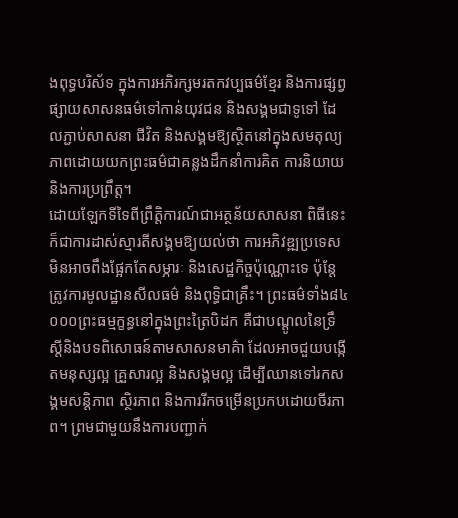ងពុទ្ធបរិស័ទ ក្នុងការអភិរក្សមរតកវប្បធម៌ខ្មែរ និងការផ្សព្វផ្សាយសាសនធម៌ទៅកាន់យុវជន និងសង្គមជាទូទៅ ដែលភ្ជាប់សាសនា ជីវិត និងសង្គមឱ្យស្ថិតនៅក្នុងសមតុល្យភាពដោយយកព្រះធម៌ជាគន្លងដឹកនាំការគិត ការនិយាយ និងការប្រព្រឹត្ត។
ដោយឡែកទីទៃពីព្រឹត្តិការណ៍ជាអត្ថន័យសាសនា ពិធីនេះក៏ជាការដាស់ស្មារតីសង្គមឱ្យយល់ថា ការអភិវឌ្ឍប្រទេស មិនអាចពឹងផ្អែកតែសម្ភារៈ និងសេដ្ឋកិច្ចប៉ុណ្ណោះទេ ប៉ុន្តែត្រូវការមូលដ្ឋានសីលធម៌ និងពុទ្ធិជាគ្រឹះ។ ព្រះធម៌ទាំង៨៤ ០០០ព្រះធម្មក្ខន្ធនៅក្នុងព្រះត្រៃបិដក គឺជាបណ្តូលនៃទ្រឹស្តីនិងបទពិសោធន៍តាមសាសនមាគ៌ា ដែលអាចជួយបង្កើតមនុស្សល្អ គ្រួសារល្អ និងសង្គមល្អ ដើម្បីឈានទៅរកសង្គមសន្តិភាព ស្ថិរភាព និងការរីកចម្រើនប្រកបដោយចីរភាព។ ព្រមជាមួយនឹងការបញ្ជាក់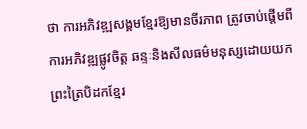ថា ការអភិវឌ្ឍសង្គមខ្មែរឱ្យមានចីរភាព ត្រូវចាប់ផ្តើមពីការអភិវឌ្ឍផ្លូវចិត្ត ឆន្ទៈនិងសីលធម៌មនុស្សដោយយកព្រះត្រៃបិដកខ្មែរ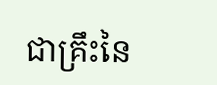ជាគ្រឹះនៃ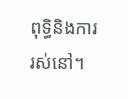ពុទ្ធិនិងការរស់នៅ។